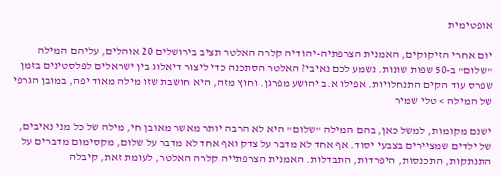אופטימית

יום אחרי הזיקוקים, האמנית הצרפתיה-יהודיה קלרה האלטר תציב בירושלים 20 אוהלים, עליהם המילה "שלום" ב-50 שפות שונות. נשמע לכם נאיבי? האלטר הסתכנה כדי ליצור דיאלוג בין ישראלים לפלסטינים בזמן שפרס עוד הקים התנחלויות. אפילו א.ב יהושע מפרגן. וחוץ מזה, היא חושבת שזו מילה מאוד יפה, במובן הגרפי של המילה > טלי שמיר

ישנם מקומות, למשל כאן, בהם המילה "שלום" היא לא הרבה יותר מאשר מאובן חי, מילה של כל מני נאיבים, של ילדים שמציירים בצבעי יסוד. אף אחד לא מדבר על צדק ואף אחד לא מדבר על שלום, מקסימום מדברים על התנתקות, התכנסות, היפרדות, התבדלות. האמנית הצרפתייה קלרה האלטר, לעומת זאת, קיבלה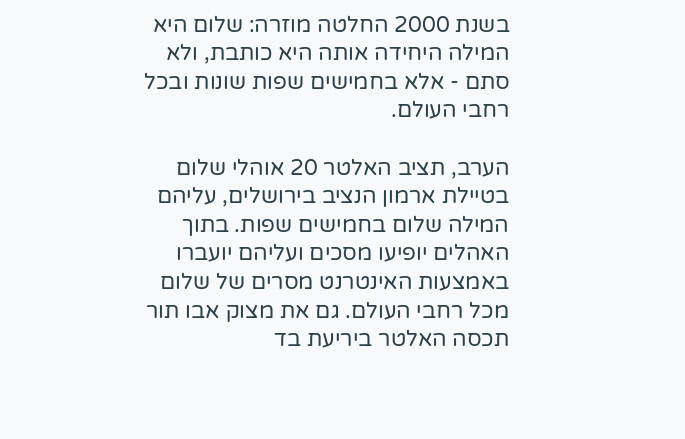בשנת 2000 החלטה מוזרה: שלום היא המילה היחידה אותה היא כותבת, ולא סתם - אלא בחמישים שפות שונות ובכל רחבי העולם.

הערב, תציב האלטר 20 אוהלי שלום בטיילת ארמון הנציב בירושלים, עליהם המילה שלום בחמישים שפות. בתוך האהלים יופיעו מסכים ועליהם יועברו באמצעות האינטרנט מסרים של שלום מכל רחבי העולם. גם את מצוק אבו תור תכסה האלטר ביריעת בד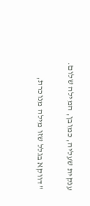ענקית שעליה, כמובן, המילה שלום.

"דווקא בגלל שזו מילה מנוכרת,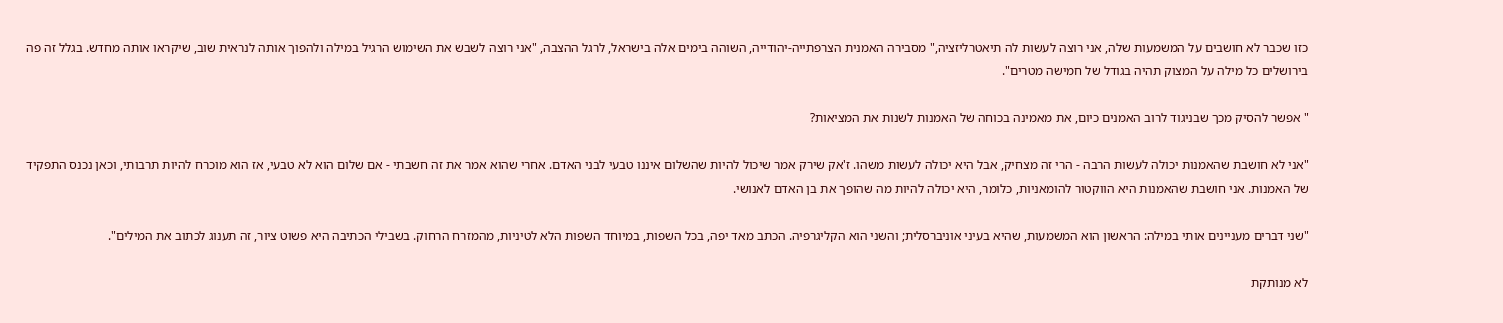כזו שכבר לא חושבים על המשמעות שלה, אני רוצה לעשות לה תיאטרליזציה," מסבירה האמנית הצרפתייה-יהודייה, השוהה בימים אלה בישראל, לרגל ההצבה, "אני רוצה לשבש את השימוש הרגיל במילה ולהפוך אותה לנראית שוב, שיקראו אותה מחדש. בגלל זה פה בירושלים כל מילה על המצוק תהיה בגודל של חמישה מטרים".

" אפשר להסיק מכך שבניגוד לרוב האמנים כיום, את מאמינה בכוחה של האמנות לשנות את המציאות?

"אני לא חושבת שהאמנות יכולה לעשות הרבה - הרי זה מצחיק, אבל היא יכולה לעשות משהו. ז'אק שירק אמר שיכול להיות שהשלום איננו טבעי לבני האדם. אחרי שהוא אמר את זה חשבתי - אם שלום הוא לא טבעי, אז הוא מוכרח להיות תרבותי, וכאן נכנס התפקיד של האמנות. אני חושבת שהאמנות היא הווקטור להומאניות, כלומר, היא יכולה להיות מה שהופך את בן האדם לאנושי.

"שני דברים מעניינים אותי במילה: הראשון הוא המשמעות, שהיא בעיני אוניברסלית; והשני הוא הקליגרפיה. הכתב מאד יפה, בכל השפות, במיוחד השפות הלא לטיניות, מהמזרח הרחוק. בשבילי הכתיבה היא פשוט ציור, זה תענוג לכתוב את המילים".

לא מנותקת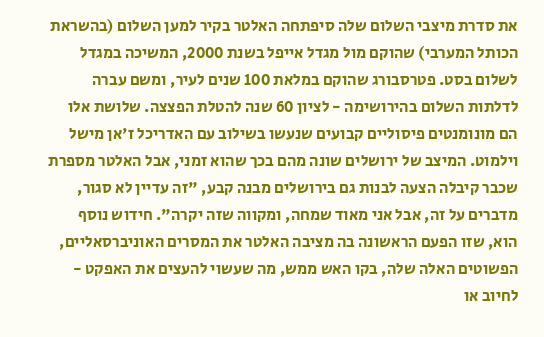את סדרת מיצבי השלום שלה סיפתחה האלטר בקיר למען השלום (בהשראת הכותל המערבי) שהוקם מול מגדל אייפל בשנת 2000, המשיכה במגדל לשלום בסט. פטרסבורג שהוקם במלאת 100 שנים לעיר, ומשם עברה לדלתות השלום בהירושימה - לציון 60 שנה להטלת הפצצה. שלושת אלו הם מונומנטים פיסוליים קבועים שנעשו בשילוב עם האדריכל ז'אן מישל וילמוט. המיצב של ירושלים שונה מהם בכך שהוא זמני, אבל האלטר מספרת שכבר קיבלה הצעה לבנות גם בירושלים מבנה קבע, "זה עדיין לא סגור, מדברים על זה, אבל אני מאוד שמחה, ומקווה שזה יקרה". חידוש נוסף הוא, שזו הפעם הראשונה בה מציבה האלטר את המסרים האוניברסאליים, הפשוטים האלה שלה, בקו האש ממש, מה שעשוי להעצים את האפקט - לחיוב או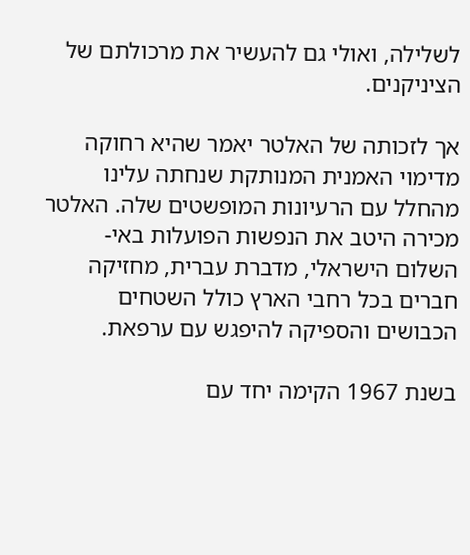לשלילה, ואולי גם להעשיר את מרכולתם של הציניקנים.

אך לזכותה של האלטר יאמר שהיא רחוקה מדימוי האמנית המנותקת שנחתה עלינו מהחלל עם הרעיונות המופשטים שלה. האלטר מכירה היטב את הנפשות הפועלות באי-השלום הישראלי, מדברת עברית, מחזיקה חברים בכל רחבי הארץ כולל השטחים הכבושים והספיקה להיפגש עם ערפאת.

בשנת 1967 הקימה יחד עם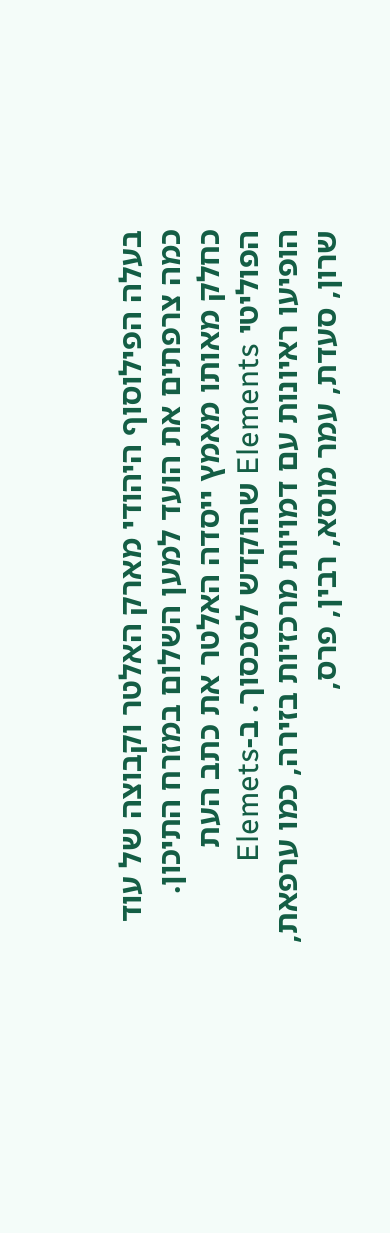בעלה הפילוסוף היהודי מארק האלטר וקבוצה של עוד כמה צרפתים את הועד למען השלום במזרח התיכון. כחלק מאותו מאמץ ייסדה האלטר את כתב העת הפוליטי Elements שהוקדש לסכסוך. ב-Elemets הופיעו ראיונות עם דמויות מרכזיות בזירה, כמו ערפאת, שרון, סעדת, עמר מוסא, רבין, פרס,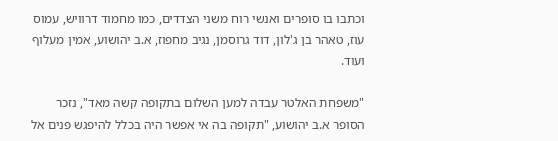וכתבו בו סופרים ואנשי רוח משני הצדדים, כמו מחמוד דרוויש, עמוס עוז, טאהר בן ג'לון, דוד גרוסמן, נגיב מחפוז, א.ב יהושוע, אמין מעלוף ועוד.

"משפחת האלטר עבדה למען השלום בתקופה קשה מאד", נזכר הסופר א.ב יהושוע, "תקופה בה אי אפשר היה בכלל להיפגש פנים אל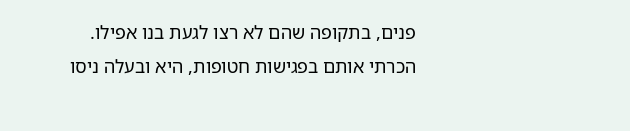פנים, בתקופה שהם לא רצו לגעת בנו אפילו. הכרתי אותם בפגישות חטופות, היא ובעלה ניסו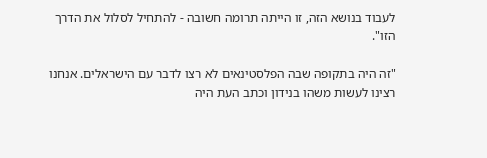לעבוד בנושא הזה, זו הייתה תרומה חשובה - להתחיל לסלול את הדרך הזו".

"זה היה בתקופה שבה הפלסטינאים לא רצו לדבר עם הישראלים. אנחנו רצינו לעשות משהו בנידון וכתב העת היה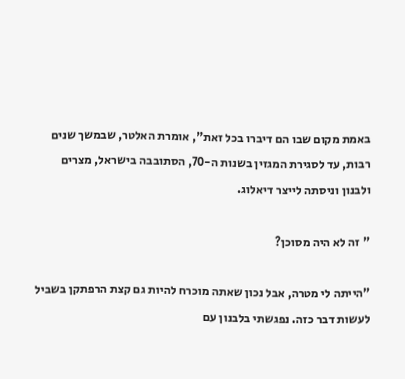באמת מקום שבו הם דיברו בכל זאת", אומרת האלטר, שבמשך שנים רבות, עד לסגירת המגזין בשנות ה-70, הסתובבה בישראל, מצרים ולבנון וניסתה לייצר דיאלוג.

" זה לא היה מסוכן?

"הייתה לי מטרה, אבל נכון שאתה מוכרח להיות גם קצת הרפתקן בשביל לעשות דבר כזה. נפגשתי בלבנון עם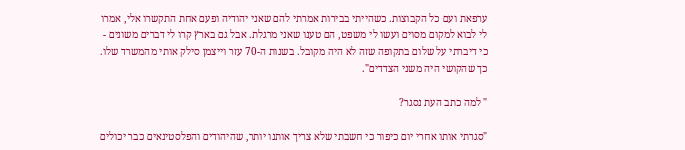ערפאת ועם כל הקבוצות. כשהייתי בבירות אמרתי להם שאני יהודיה ופעם אחת התקשרו אלי, אמרו לי לבוא למקום מסוים ועשו לי משפט, הם טענו שאני מרגלת. אבל גם בארץ קרו לי דברים משונים - כי דיברתי על שלום בתקופה שזה לא היה מקובל. בשנות ה-70 עזר וייצמן סילק אותי מהמשרד שלו. כך שהקושי היה משני הצדדים".

" למה כתב העת נסגר?

"סגרתי אותו אחרי יום כיפור כי חשבתי שלא צריך אותנו יותר, שהיהודים והפלסטינאים כבר יכולים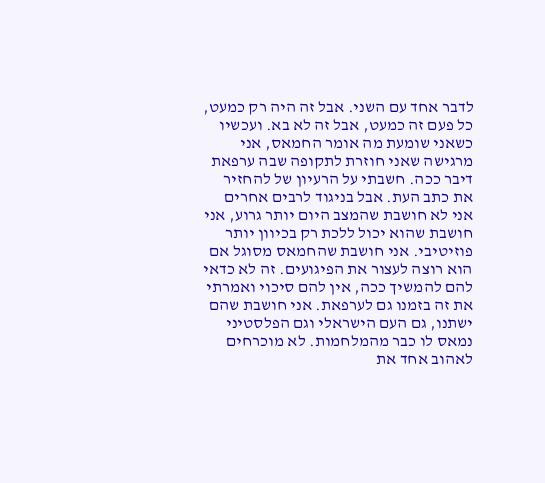לדבר אחד עם השני. אבל זה היה רק כמעט, כל פעם זה כמעט, אבל זה לא בא. ועכשיו כשאני שומעת מה אומר החמאס, אני מרגישה שאני חוזרת לתקופה שבה ערפאת דיבר ככה. חשבתי על הרעיון של להחזיר את כתב העת. אבל בניגוד לרבים אחרים אני לא חושבת שהמצב היום יותר גרוע, אני חושבת שהוא יכול ללכת רק בכיוון יותר פוזיטיבי. אני חושבת שהחמאס מסוגל אם הוא רוצה לעצור את הפיגועים. זה לא כדאי להם להמשיך ככה, אין להם סיכוי ואמרתי את זה בזמנו גם לערפאת. אני חושבת שהם ישתנו, גם העם הישראלי וגם הפלסטיני נמאס לו כבר מהמלחמות. לא מוכרחים לאהוב אחד את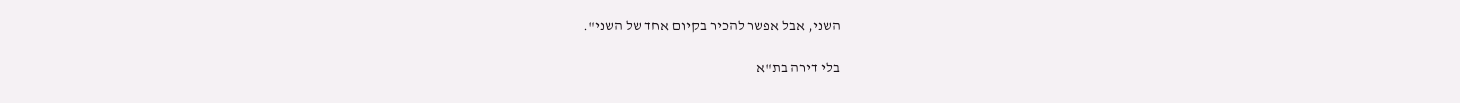השני, אבל אפשר להכיר בקיום אחד של השני".

בלי דירה בת"א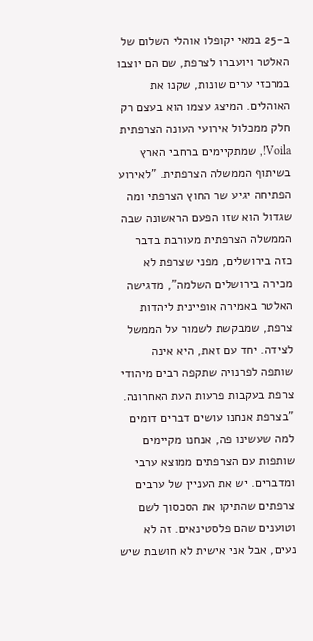ב-25 במאי יקופלו אוהלי השלום של האלטר ויועברו לצרפת, שם הם יוצבו במרכזי ערים שונות, שקנו את האוהלים. המיצג עצמו הוא בעצם רק חלק ממכלול אירועי העונה הצרפתית Voila!, שמתקיימים ברחבי הארץ בשיתוף הממשלה הצרפתית. "לאירוע הפתיחה יגיע שר החוץ הצרפתי ומה שגדול הוא שזו הפעם הראשונה שבה הממשלה הצרפתית מעורבת בדבר כזה בירושלים, מפני שצרפת לא מכירה בירושלים השלמה", מדגישה האלטר באמירה אופיינית ליהדות צרפת, שמבקשת לשמור על הממשל לצידה. יחד עם זאת, היא אינה שותפה לפרנויה שתקפה רבים מיהודי צרפת בעקבות פרעות העת האחרונה. "בצרפת אנחנו עושים דברים דומים למה שעשינו פה, אנחנו מקיימים שותפות עם הצרפתים ממוצא ערבי ומדברים. יש את העניין של ערבים צרפתים שהתיקו את הסכסוך לשם וטוענים שהם פלסטינאים. זה לא נעים, אבל אני אישית לא חושבת שיש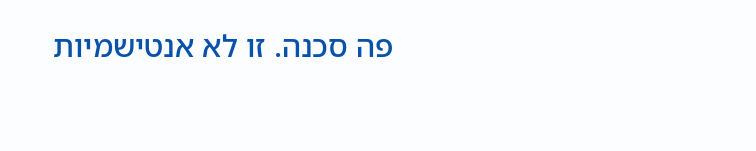פה סכנה. זו לא אנטישמיות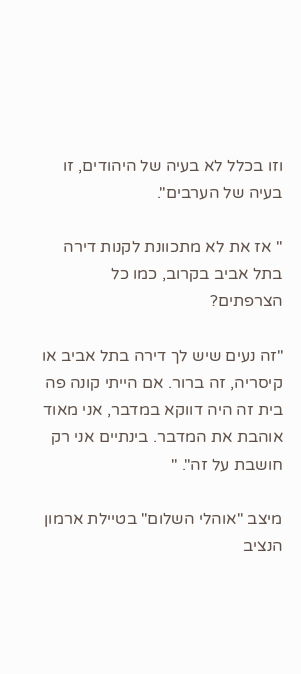וזו בכלל לא בעיה של היהודים, זו בעיה של הערבים".

" אז את לא מתכוונת לקנות דירה בתל אביב בקרוב, כמו כל הצרפתים?

"זה נעים שיש לך דירה בתל אביב או קיסריה, זה ברור. אם הייתי קונה פה בית זה היה דווקא במדבר, אני מאוד אוהבת את המדבר. בינתיים אני רק חושבת על זה". "

מיצב "אוהלי השלום" בטיילת ארמון הנציב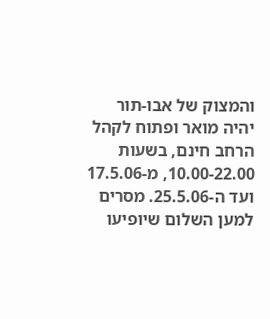והמצוק של אבו-תור יהיה מואר ופתוח לקהל הרחב חינם, בשעות 10.00-22.00, מ-17.5.06 ועד ה-25.5.06. מסרים למען השלום שיופיעו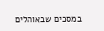במסכים שבאוהלים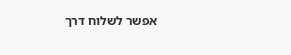אפשר לשלוח דרך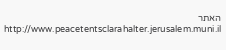האתר http://www.peacetentsclarahalter.jerusalem.muni.il